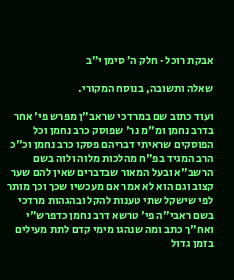אבקת רוכל · חלק ה׳ סימן י״ב

שאלה ותשובה, בנוסח המקורי.

ועוד כתוב שם במרדכי שראב"ן מפרש פי' אחר בדרב נחמן ומ"מ נר' שפוסק כרב נחמן וכל הפוסקים שראיתי דבריהם פסקו כרב נחמן וכ"כ הרב המגיד בפ"ח מהלכות מלוה ולוה בשם הרשב"א ובעל המאור שבדברים שאין להם שער קצוב וגם הוא לא אמר אם מעכשיו שכך וכך מותר לפי שישקל שתי טענות להקל ובהגהות מרדכי בשם ראבי"ה פי' טרשא דרב נחמן כדפרש"י ואח"ך כתב ומה שנהגו מימי קדם לתת מעילים בזמן גדול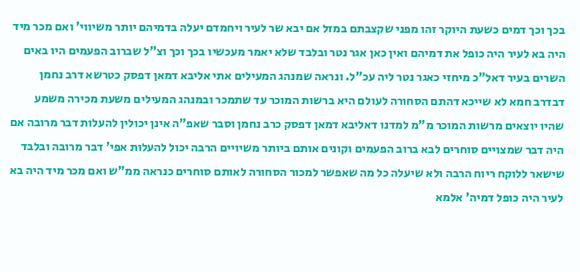בכך וכך דמים כשעת היוקר זהו מפני שקצבתם במזל אם יבא שר לעיר ויחמדם יעלה בדמיהם יותר משיווי' ואם מכר מיד היה בא לעיר היה כופל את דמיהם ואין כאן אגר נטר ובלבד שלא יאמר מעכשיו בכך וכך וצ"ל שברוב הפעמים היו באים השרים בעיר דאל"כ מיחזי כאגר נטר ליה עכ"ל. ונראה שמנהג המעילים אתי אליבא דמאן דפסק כטרשא דרב נחמן דבדרב חמא לא שייכא דהתם הסחורה לעולם היא ברשות המוכר עד שתמכר ובמנהג המעילים משעת מכירה משמע שהיו יוצאים מרשות המוכר מ"מ למדנו דאליבא דמאן דפסק כרב נחמן וסבר שאפ"ה אינן יכולין להעלות דבר מרובה אם היה דבר שמצויים סוחרים לבא ברוב הפעמים וקונים אותם ביותר משיויים הרבה יכול להעלות אפי' דבר מרובה ובלבד שישאר ללוקח ריוח הרבה ולא שיעלה כל מה שאפשר למכור הסחורה לאותם סוחרים כנראה ממ"ש ואם מכר מיד היה בא לעיר היה כופל דמיה' אלמא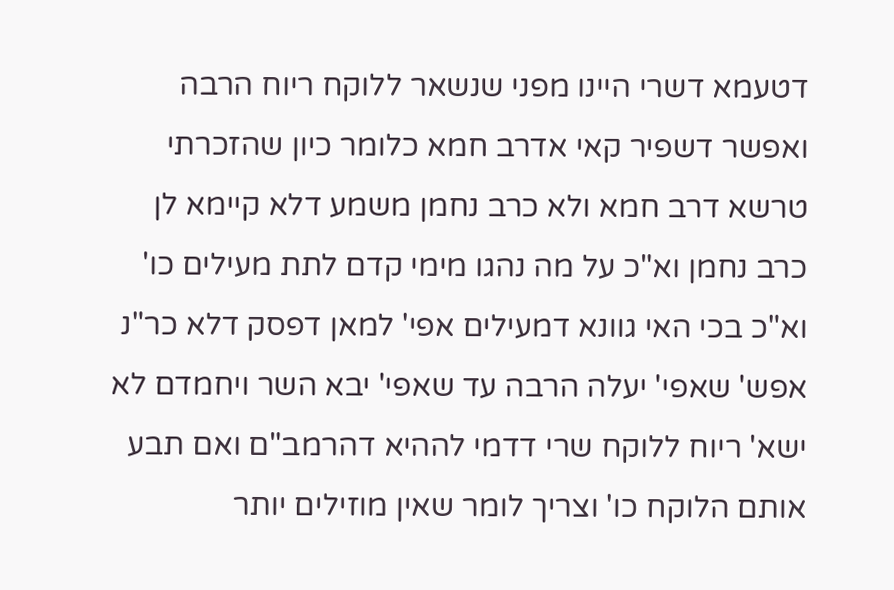דטעמא דשרי היינו מפני שנשאר ללוקח ריוח הרבה ואפשר דשפיר קאי אדרב חמא כלומר כיון שהזכרתי טרשא דרב חמא ולא כרב נחמן משמע דלא קיימא לן כרב נחמן וא"כ על מה נהגו מימי קדם לתת מעילים כו' וא"כ בכי האי גוונא דמעילים אפי' למאן דפסק דלא כר"נ אפש' שאפי' יעלה הרבה עד שאפי' יבא השר ויחמדם לא ישא' ריוח ללוקח שרי דדמי לההיא דהרמב"ם ואם תבע אותם הלוקח כו' וצריך לומר שאין מוזילים יותר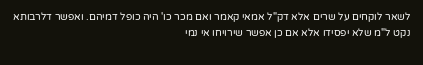לשאר לוקחים על שרים אלא דק"ל אמאי קאמר ואם מכר כו' היה כופל דמיהם. ואפשר דלרבותא נקט ל"מ שלא יפסידו אלא אם כן אפשר שירויחו אי נמי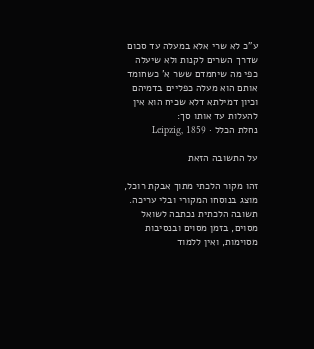ע"כ לא שרי אלא במעלה עד סכום שדרך השרים לקנות ולא שיעלה כפי מה שיחמדם ששר א' כשחומד אותם הוא מעלה כפליים בדמיהם וכיון דמילתא דלא שכיח הוא אין להעלות עד אותו סך:
נחלת הכלל · Leipzig, 1859

על התשובה הזאת

זהו מקור הלכתי מתוך אבקת רוכל, מוצג בנוסחו המקורי ובלי עריכה. תשובה הלכתית נכתבה לשואל מסוים, בזמן מסוים ובנסיבות מסוימות, ואין ללמוד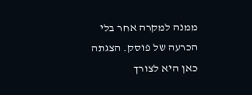ממנה למקרה אחר בלי הכרעה של פוסק. הצגתה כאן היא לצורך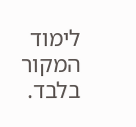לימוד המקור בלבד.